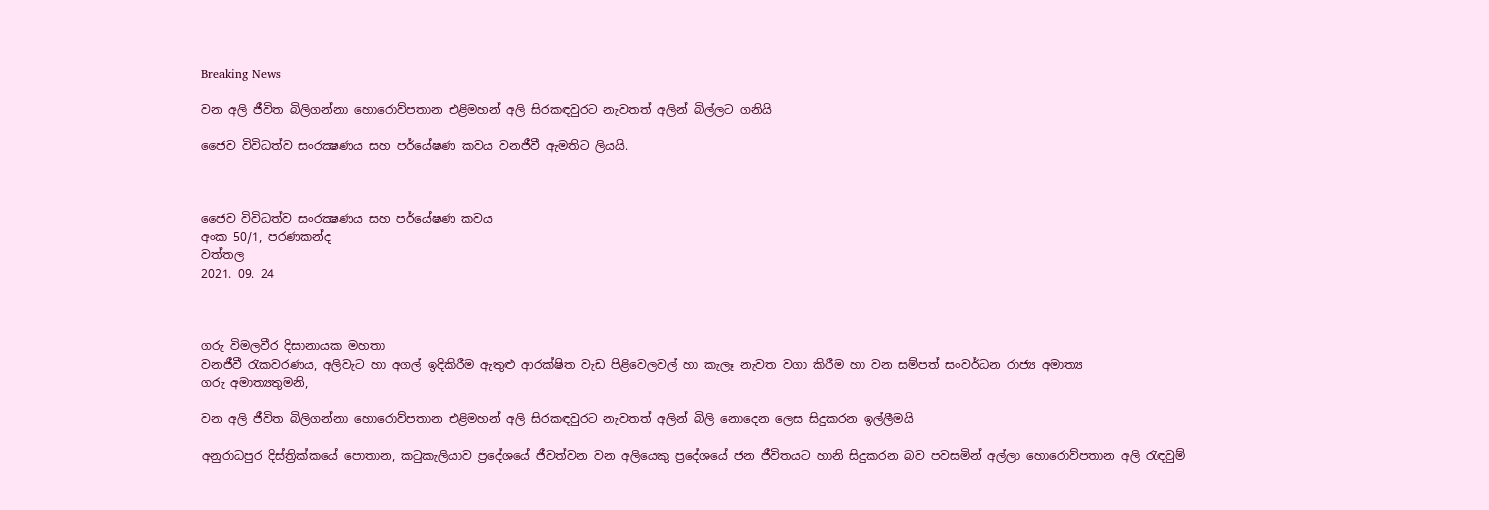Breaking News

වන අලි ජීවිත බිලිගන්නා හොරොව්පතාන එළිමහන් අලි සිරකඳවුරට නැවතත් අලින් බිල්ලට ගනියි

ජෛව විවිධත්ව සංරක්‍ෂණය සහ පර්යේෂණ කවය වනජීවී ඇමතිට ලියයි.



ජෛව විවිධත්ව සංරක්‍ෂණය සහ පර්යේෂණ කවය
අංක 50/1, පරණකන්ද
වත්තල
2021. 09. 24



ගරු විමලවීර දිසානායක මහතා
වනජීවී රැකවරණය, අලිවැට හා අගල් ඉදිකිරීම ඇතුළු ආරක්ෂිත වැඩ පිළිවෙලවල් හා කැලෑ නැවත වගා කිරීම හා වන සම්පත් සංවර්ධන රාජ්‍ය අමාත්‍ය
ගරු අමාත්‍යතුමනි,

වන අලි ජීවිත බිලිගන්නා හොරොව්පතාන එළිමහන් අලි සිරකඳවුරට නැවතත් අලින් බිලි නොදෙන ලෙස සිදුකරන ඉල්ලීමයි

අනුරාධපුර දිස්ත්‍රික්කයේ පොතාන, කටුකැලියාව ප්‍රදේශයේ ජීවත්වන වන අලියෙකු ප්‍රදේශයේ ජන ජීවිතයට හානි සිදුකරන බව පවසමින් අල්ලා හොරොව්පතාන අලි රැඳවුම්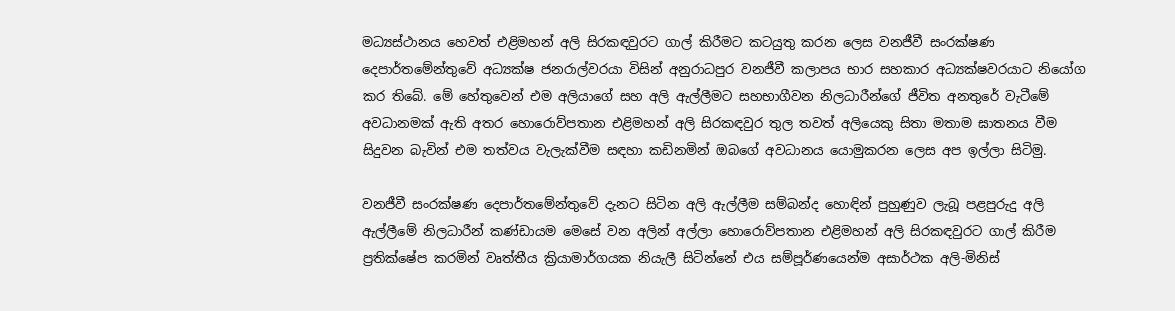මධ්‍යස්ථානය හෙවත් එළිමහන් අලි සිරකඳවුරට ගාල් කිරීමට කටයුතු කරන ලෙස වනජීවී සංරක්ෂණ දෙපාර්තමේන්තුවේ අධ්‍යක්ෂ ජනරාල්වරයා විසින් අනුරාධපුර වනජීවී කලාපය භාර සහකාර අධ්‍යක්ෂවරයාට නියෝග කර තිබේ. මේ හේතුවෙන් එම අලියාගේ සහ අලි ඇල්ලීමට සහභාගීවන නිලධාරීන්ගේ ජීවිත අනතුරේ වැටීමේ අවධානමක් ඇති අතර හොරොව්පතාන එළිමහන් අලි සිරකඳවුර තුල තවත් අලියෙකු සිතා මතාම ඝාතනය වීම සිදුවන බැවින් එම තත්වය වැලැක්වීම සඳහා කඩිනමින් ඔබගේ අවධානය යොමුකරන ලෙස අප ඉල්ලා සිටිමු.

වනජීවී සංරක්ෂණ දෙපාර්තමේන්තුවේ දැනට සිටින අලි ඇල්ලීම සම්බන්ද හොඳින් පුහුණුව ලැබූ පළපුරුදු අලි ඇල්ලීමේ නිලධාරීන් කණ්ඩායම මෙසේ වන අලින් අල්ලා හොරොව්පතාන එළිමහන් අලි සිරකඳවුරට ගාල් කිරීම ප්‍රතික්ෂේප කරමින් වෘත්තීය ක්‍රියාමාර්ගයක නියැලී සිටින්නේ එය සම්පූර්ණයෙන්ම අසාර්ථක අලි-මිනිස්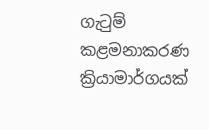ගැටුම් කළමනාකරණ ක්‍රියාමාර්ගයක්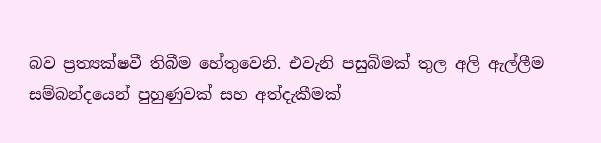බව ප්‍රත්‍යක්ෂවී තිබීම හේතුවෙනි. එවැනි පසුබිමක් තුල අලි ඇල්ලීම සම්බන්දයෙන් පුහුණුවක් සහ අත්දැකීමක්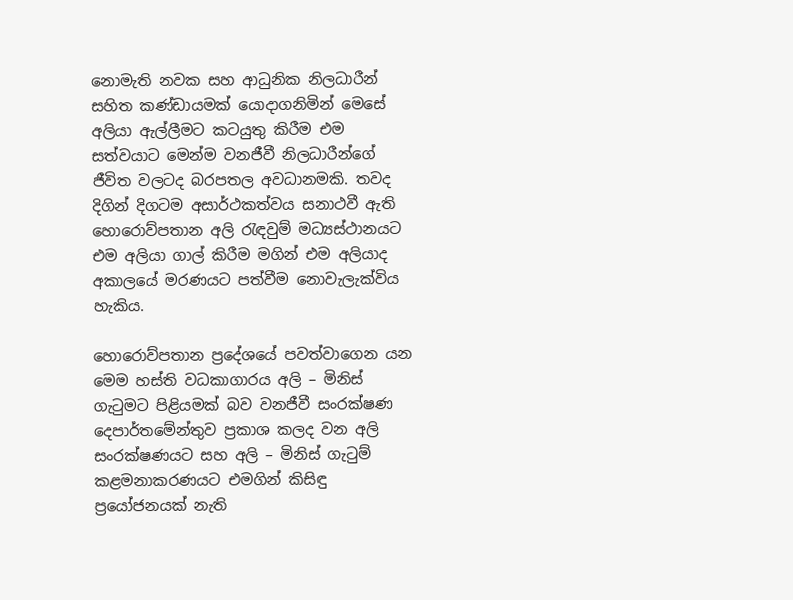නොමැති නවක සහ ආධුනික නිලධාරීන් සහිත කණ්ඩායමක් යොදාගනිමින් මෙසේ අලියා ඇල්ලීමට කටයුතු කිරීම එම සත්වයාට මෙන්ම වනජීවී නිලධාරීන්ගේ ජීවිත වලටද බරපතල අවධානමකි. තවද දිගින් දිගටම අසාර්ථකත්වය සනාථවී ඇති හොරොව්පතාන අලි රැඳවුම් මධ්‍යස්ථානයට එම අලියා ගාල් කිරීම මගින් එම අලියාද අකාලයේ මරණයට පත්වීම නොවැලැක්විය හැකිය.

හොරොව්පතාන ප්‍රදේශයේ පවත්වාගෙන යන මෙම හස්ති වධකාගාරය අලි – මිනිස් ගැටුමට පිළියමක් බව වනජීවී සංරක්ෂණ දෙපාර්තමේන්තුව ප්‍රකාශ කලද වන අලි සංරක්ෂණයට සහ අලි – මිනිස් ගැටුම් කළමනාකරණයට එමගින් කිසිඳු ප්‍රයෝජනයක් නැති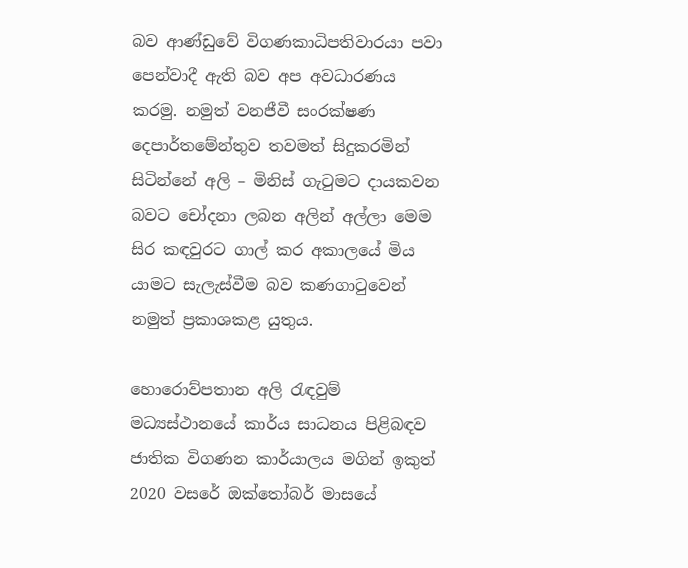බව ආණ්ඩුවේ විගණකාධිපතිවාරයා පවා පෙන්වාදී ඇති බව අප අවධාරණය කරමු. නමුත් වනජීවී සංරක්ෂණ දෙපාර්තමේන්තුව තවමත් සිදුකරමින් සිටින්නේ අලි – මිනිස් ගැටුමට දායකවන බවට චෝදනා ලබන අලින් අල්ලා මෙම සිර කඳවුරට ගාල් කර අකාලයේ මිය යාමට සැලැස්වීම බව කණගාටුවෙන් නමුත් ප්‍රකාශකළ යුතුය.

හොරොව්පතාන අලි රැඳවුම් මධ්‍යස්ථානයේ කාර්ය සාධනය පිළිබඳව ජාතික විගණන කාර්යාලය මගින් ඉකුත් 2020 වසරේ ඔක්තෝබර් මාසයේ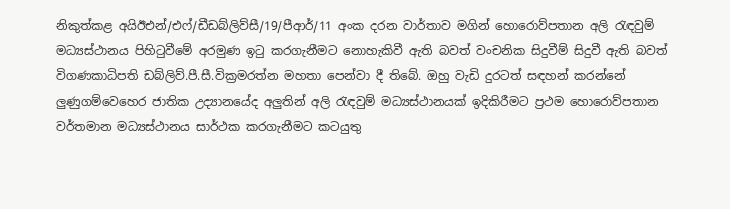නිකුත්කළ අයිඊඑන්/එෆ්/ඩීඩබ්ලිව්සී/19/පීආර්/11 අංක දරන වාර්තාව මගින් හොරොව්පතාන අලි රැඳවුම් මධ්‍යස්ථානය පිහිටුවීමේ අරමුණ ඉටු කරගැනීමට නොහැකිවී ඇති බවත් වංචනික සිදුවීම් සිදුවී ඇති බවත් විගණකාධිපති ඩබ්ලිව්.පී.සී.වික්‍රමරත්න මහතා පෙන්වා දී තිබේ. ඔහු වැඩි දුරටත් සඳහන් කරන්නේ ලුණුගම්වෙහෙර ජාතික උද්‍යානයේද අලුතින් අලි රැඳවුම් මධ්‍යස්ථානයක් ඉදිකිරීමට ප්‍රථම හොරොව්පතාන වර්තමාන මධ්‍යස්ථානය සාර්ථක කරගැනීමට කටයුතු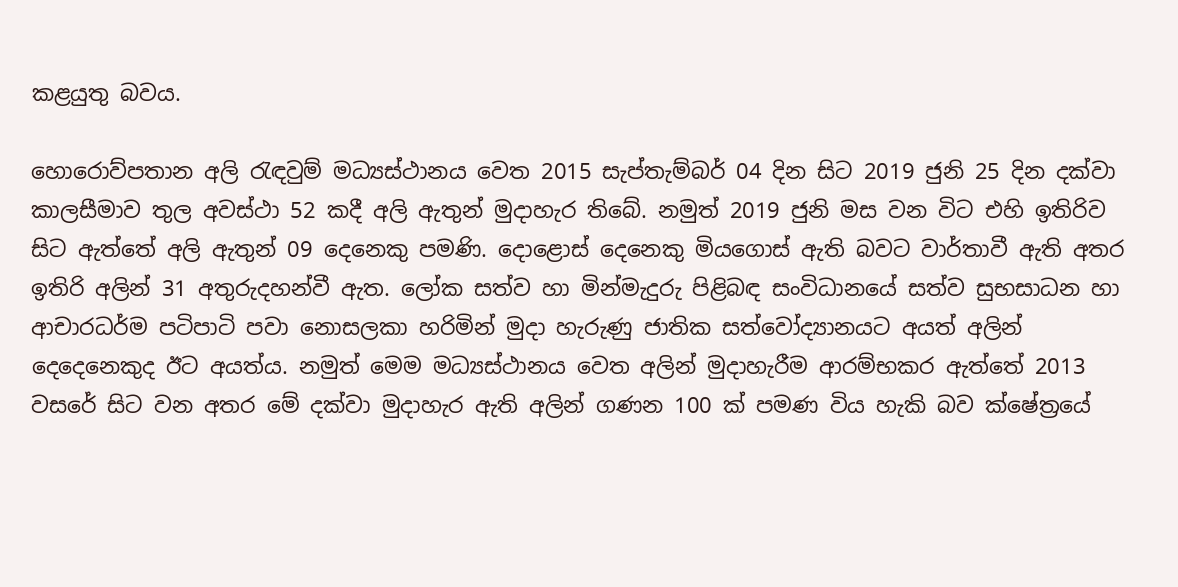කළයුතු බවය.

හොරොව්පතාන අලි රැඳවුම් මධ්‍යස්ථානය වෙත 2015 සැප්තැම්බර් 04 දින සිට 2019 ජුනි 25 දින දක්වා කාලසීමාව තුල අවස්ථා 52 කදී අලි ඇතුන් මුදාහැර තිබේ. නමුත් 2019 ජුනි මස වන විට එහි ඉතිරිව සිට ඇත්තේ අලි ඇතුන් 09 දෙනෙකු පමණි. දොළොස් දෙනෙකු මියගොස් ඇති බවට වාර්තාවී ඇති අතර ඉතිරි අලින් 31 අතුරුදහන්වී ඇත. ලෝක සත්ව හා මින්මැදුරු පිළිබඳ සංවිධානයේ සත්ව සුභසාධන හා ආචාරධර්ම පටිපාටි පවා නොසලකා හරිමින් මුදා හැරුණු ජාතික සත්වෝද්‍යානයට අයත් අලින් දෙදෙනෙකුද ඊට අයත්ය. නමුත් මෙම මධ්‍යස්ථානය වෙත අලින් මුදාහැරීම ආරම්භකර ඇත්තේ 2013 වසරේ සිට වන අතර මේ දක්වා මුදාහැර ඇති අලින් ගණන 100 ක් පමණ විය හැකි බව ක්ෂේත්‍රයේ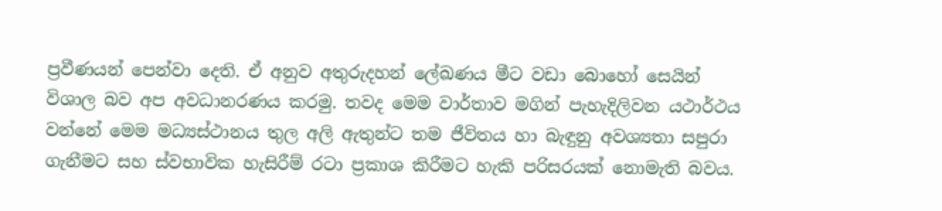ප්‍රවීණයන් පෙන්වා දෙති. ඒ අනුව අතුරුදහන් ලේඛණය මීට වඩා බොහෝ සෙයින් විශාල බව අප අවධානරණය කරමු. තවද මෙම වාර්තාව මගින් පැහැදිලිවන යථාර්ථය වන්නේ මෙම මධ්‍යස්ථානය තුල අලි ඇතුන්ට තම ජීවිතය හා බැඳුනු අවශ්‍යතා සපුරා ගැනීමට සහ ස්වභාවික හැසිරීම් රටා ප්‍රකාශ කිරීමට හැකි පරිසරයක් නොමැති බවය.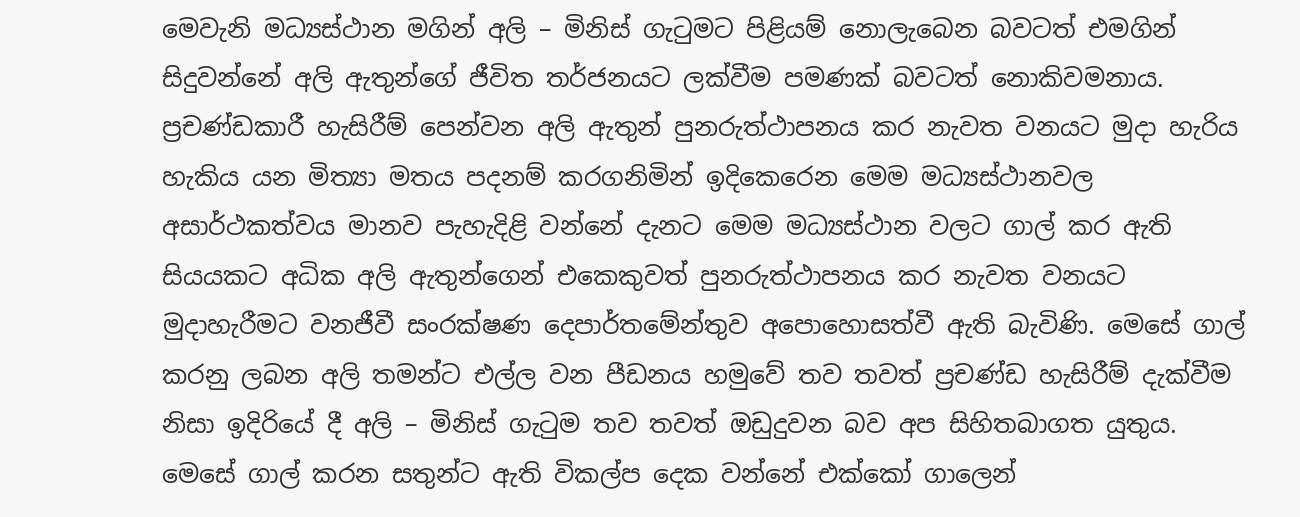මෙවැනි මධ්‍යස්ථාන මගින් අලි – මිනිස් ගැටුමට පිළියම් නොලැබෙන බවටත් එමගින් සිදුවන්නේ අලි ඇතුන්ගේ ජීවිත තර්ජනයට ලක්වීම පමණක් බවටත් නොකිවමනාය. ප්‍රචණ්ඩකාරී හැසිරීම් පෙන්වන අලි ඇතුන් පුනරුත්ථාපනය කර නැවත වනයට මුදා හැරිය හැකිය යන මිත්‍යා මතය පදනම් කරගනිමින් ඉදිකෙරෙන මෙම මධ්‍යස්ථානවල අසාර්ථකත්වය මානව පැහැදිළි වන්නේ දැනට මෙම මධ්‍යස්ථාන වලට ගාල් කර ඇති සියයකට අධික අලි ඇතුන්ගෙන් එකෙකුවත් පුනරුත්ථාපනය කර නැවත වනයට මුදාහැරීමට වනජීවී සංරක්ෂණ දෙපාර්තමේන්තුව අපොහොසත්වී ඇති බැවිණි. මෙසේ ගාල් කරනු ලබන අලි තමන්ට එල්ල වන පීඩනය හමුවේ තව තවත් ප්‍රචණ්‌ඩ හැසිරීම් දැක්‌වීම නිසා ඉදිරියේ දී අලි – මිනිස්‌ ගැටුම තව තවත් ඔඩුදුවන බව අප සිහිතබාගත යුතුය. මෙසේ ගාල් කරන සතුන්ට ඇති විකල්ප දෙක වන්නේ එක්‌කෝ ගාලෙන්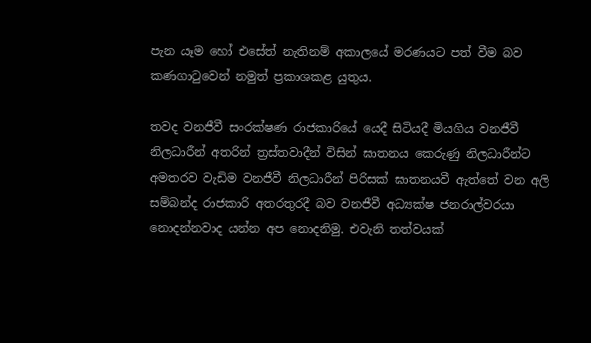පැන යෑම හෝ එසේත් නැතිනම් අකාලයේ මරණයට පත් වීම බව කණගාටුවෙන් නමුත් ප්‍රකාශකළ යුතුය.

තවද වනජීවී සංරක්ෂණ රාජකාරියේ යෙදී සිටියදී මියගිය වනජීවී නිලධාරීන් අතරින් ත්‍රස්තවාදීන් විසින් ඝාතනය කෙරුණු නිලධාරීන්ට අමතරව වැඩිම වනජීවී නිලධාරීන් පිරිසක් ඝාතනයවී ඇත්තේ වන අලි සම්බන්ද රාජකාරි අතරතුරදී බව වනජීවී අධ්‍යක්ෂ ජනරාල්වරයා නොදන්නවාද යන්න අප නොදනිමු. එවැනි තත්වයක්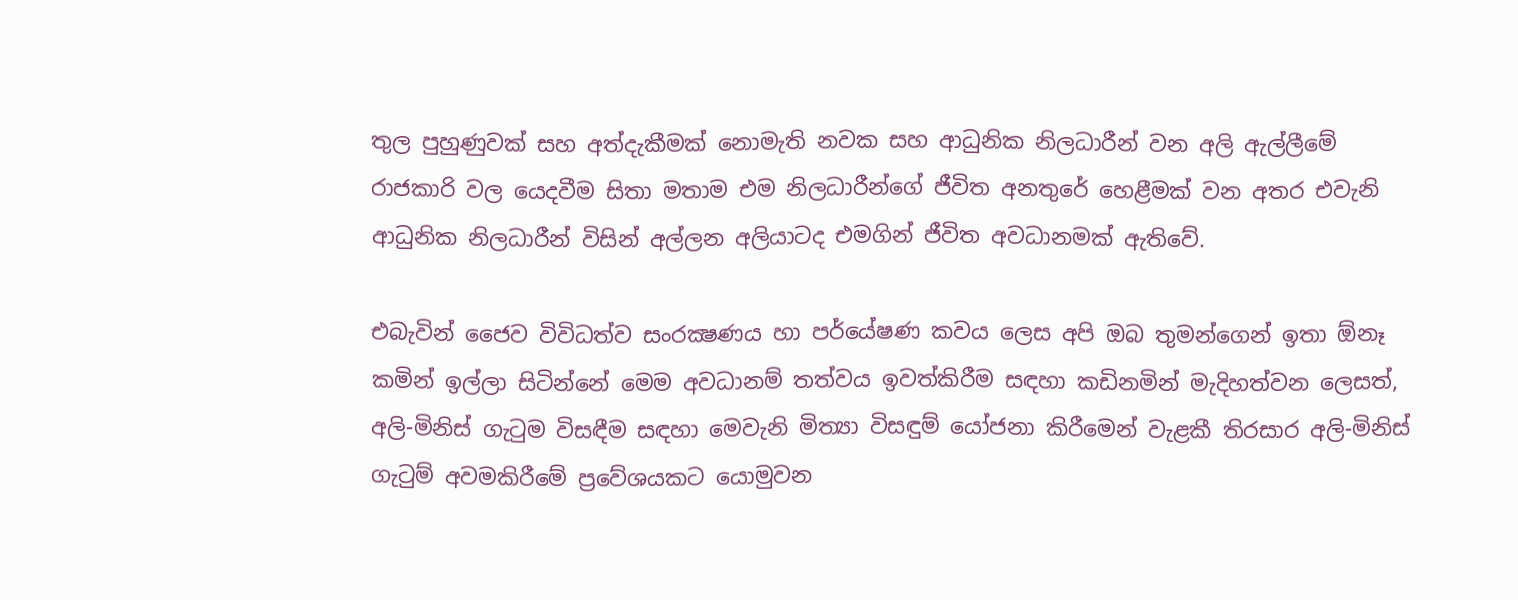තුල පුහුණුවක් සහ අත්දැකීමක් නොමැති නවක සහ ආධුනික නිලධාරීන් වන අලි ඇල්ලීමේ රාජකාරි වල යෙදවීම සිතා මතාම එම නිලධාරීන්ගේ ජීවිත අනතුරේ හෙළීමක් වන අතර එවැනි ආධුනික නිලධාරීන් විසින් අල්ලන අලියාටද එමගින් ජීවිත අවධානමක් ඇතිවේ.

එබැවින් ජෛව විවිධත්ව සංරක්‍ෂණය හා පර්යේෂණ කවය ලෙස අපි ඔබ තුමන්ගෙන් ඉතා ඕනෑ කමින් ඉල්ලා සිටින්නේ මෙම අවධානම් තත්වය ඉවත්කිරීම සඳහා කඩිනමින් මැදිහත්වන ලෙසත්, අලි-මිනිස් ගැටුම විසඳීම සඳහා මෙවැනි මිත්‍යා විසඳුම් යෝජනා කිරීමෙන් වැළකී තිරසාර අලි-මිනිස් ගැටුම් අවමකිරීමේ ප්‍රවේශයකට යොමුවන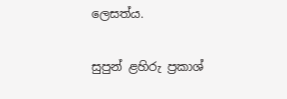ලෙසත්ය.

සුපුන් ළහිරු ප්‍රකාශ්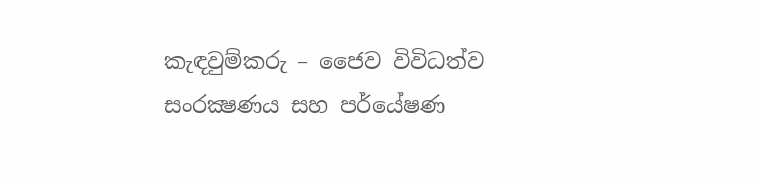කැඳවුම්කරු – ජෛව විවිධත්ව සංරක්‍ෂණය සහ පර්යේෂණ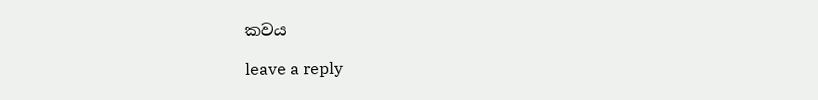කවය

leave a reply